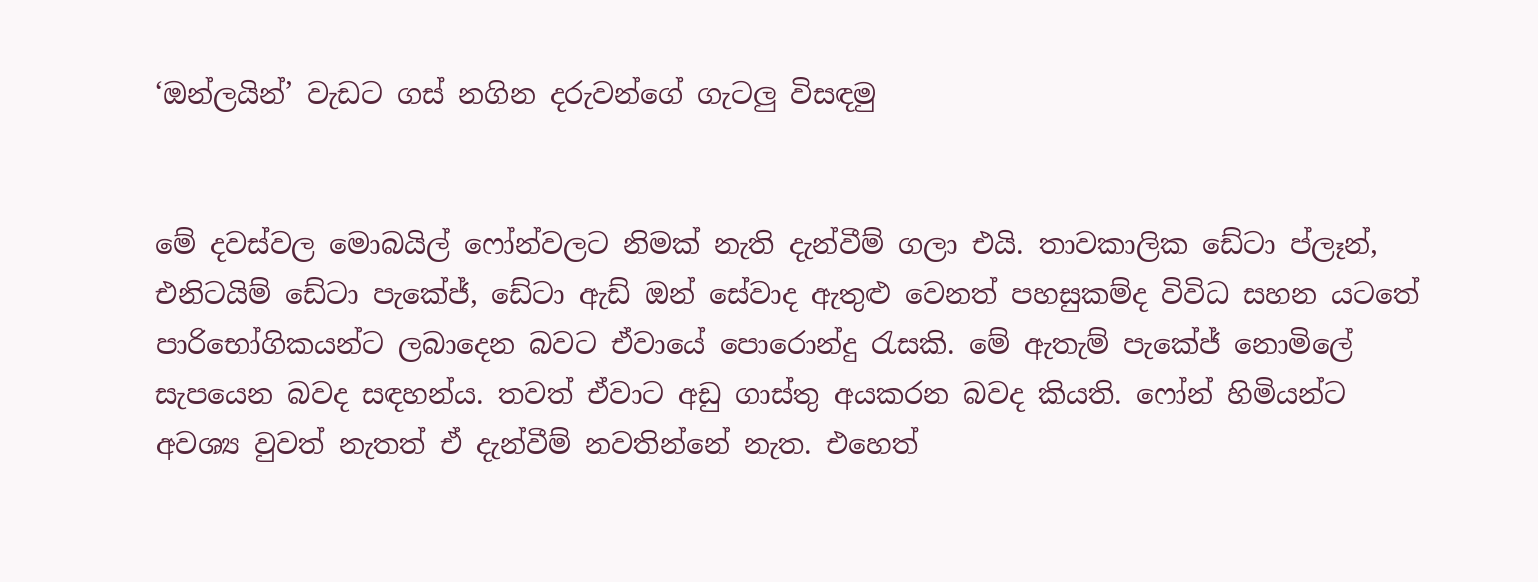‘ඔන්ලයින්’ වැඩට ගස් නගින දරුවන්ගේ ගැටලු විසඳමු


මේ දවස්වල මොබයිල් ෆෝන්වලට නිමක් නැති දැන්වීම් ගලා එයි. තාවකාලික ඩේටා ප්ලෑන්, එනිටයිම් ඩේටා පැකේජ්, ඩේටා ඇඩ් ඔන් සේවාද ඇතුළු වෙනත් පහසුකම්ද විවිධ සහන යටතේ පාරිභෝගිකයන්ට ලබාදෙන බවට ඒවායේ පොරොන්දු රැසකි. මේ ඇතැම් පැකේජ් නොමිලේ සැපයෙන බවද සඳහන්ය. තවත් ඒවාට අඩු ගාස්තු අයකරන බවද කියති. ෆෝන් හිමියන්ට අවශ්‍ය වුවත් නැතත් ඒ දැන්වීම් නවතින්නේ නැත. එහෙත්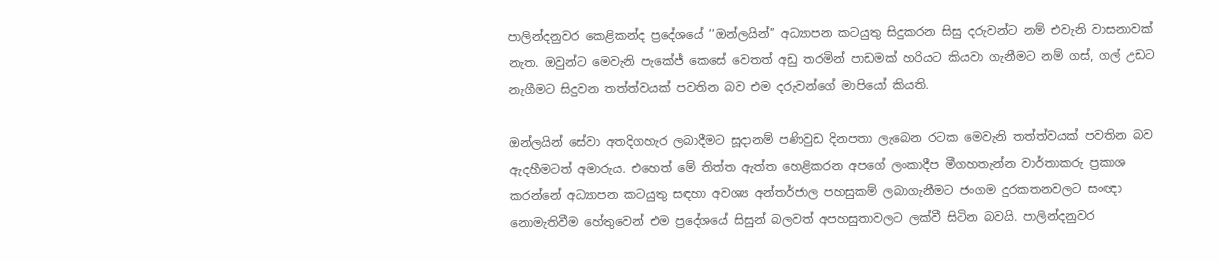පාලින්දනුවර කෙළිකන්ද ප්‍රදේශයේ ‘‘ඔන්ලයින්’’ අධ්‍යාපන කටයුතු සිදුකරන සිසු දරුවන්ට නම් එවැනි වාසනාවක් නැත. ඔවුන්ට මෙවැනි පැකේජ් කෙසේ වෙතත් අඩු තරමින් පාඩමක් හරියට කියවා ගැනීමට නම් ගස්, ගල් උඩට නැගීමට සිදුවන තත්ත්වයක් පවතින බව එම දරුවන්ගේ මාපියෝ කියති.

ඔන්ලයින් සේවා අතදිගහැර ලබාදීමට සූදානම් පණිවුඩ දිනපතා ලැබෙන රටක මෙවැනි තත්ත්වයක් පවතින බව ඇදහීමටත් අමාරුය. එහෙත් මේ තිත්ත ඇත්ත හෙළිකරන අපගේ ලංකාදීප මීගහතැන්න වාර්තාකරු ප්‍රකාශ කරන්නේ අධ්‍යාපන කටයුතු සඳහා අවශ්‍ය අන්තර්ජාල පහසුකම් ලබාගැනීමට ජංගම දුරකතනවලට සංඥා නොමැතිවීම හේතුවෙන් එම ප්‍රදේශයේ සිසුන් බලවත් අපහසුතාවලට ලක්වී සිටින බවයි. පාලින්දනුවර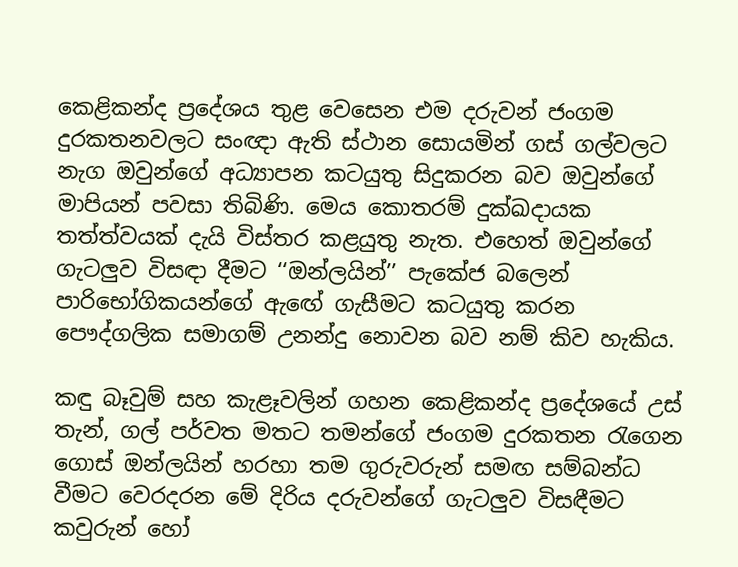කෙළිකන්ද ප්‍රදේශය තුළ වෙසෙන එම දරුවන් ජංගම දුරකතනවලට සංඥා ඇති ස්ථාන සොයමින් ගස් ගල්වලට නැග ඔවුන්ගේ අධ්‍යාපන කටයුතු සිදුකරන බව ඔවුන්ගේ මාපියන් පවසා තිබිණි. මෙය කොතරම් දුක්ඛදායක තත්ත්වයක් දැයි විස්තර කළයුතු නැත. එහෙත් ඔවුන්ගේ ගැටලු‍ව විසඳා දීමට ‘‘ඔන්ලයින්’’ පැකේජ බලෙන් පාරිභෝගිකයන්ගේ ඇඟේ ගැසීමට කටයුතු කරන පෞද්ගලික සමාගම් උනන්දු නොවන බව නම් කිව හැකිය.

කඳු බෑවුම් සහ කැළෑවලින් ගහන කෙළිකන්ද ප්‍රදේශයේ උස් තැන්, ගල් පර්වත මතට තමන්ගේ ජංගම දුරකතන රැගෙන ගොස් ඔන්ලයින් හරහා තම ගුරුවරුන් සමඟ සම්බන්ධ වීමට වෙරදරන මේ දිරිය දරුවන්ගේ ගැටලු‍ව විසඳීමට කවුරුන් හෝ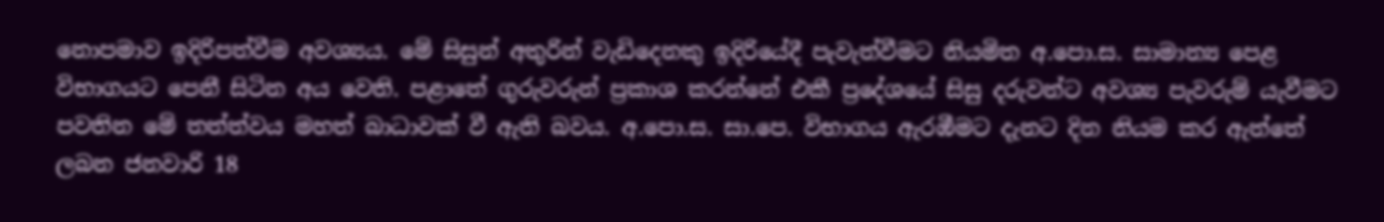නොපමාව ඉදිරිපත්වීම අවශ්‍යය. මේ සිසුන් අතුරින් වැඩිදෙනකු ඉදිරියේදී පැවැත්වීමට නියමිත අ.පො.ස. සාමාන්‍ය පෙළ විභාගයට පෙනී සිටින අය වෙති. පළාතේ ගුරුවරුන් ප්‍රකාශ කරන්නේ එකී ප්‍රදේශයේ සිසු දරුවන්ට අවශ්‍ය පැවරුම් යැවීමට පවතින මේ තත්ත්වය මහත් බාධාවක් වී ඇති බවය. අ.පො.ස. සා.පෙ. විභාගය ඇරඹීමට දැනට දින නියම කර ඇත්තේ ලබන ජනවාරි 18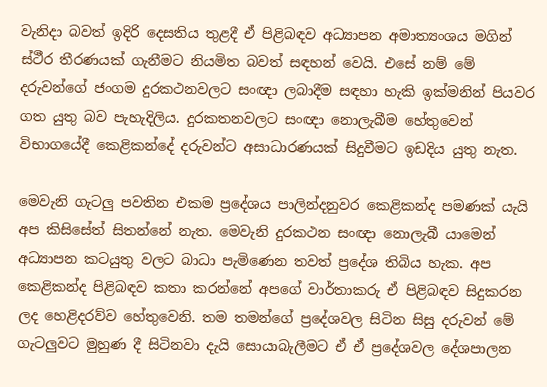වැනිදා බවත් ඉදිරි දෙසතිය තුළදී ඒ පිළිබඳව අධ්‍යාපන අමාත්‍යංශය මගින් ස්ථීර තීරණයක් ගැනීමට නියමිත බවත් සඳහන් වෙයි. එසේ නම් මේ දරුවන්ගේ ජංගම දුරකථනවලට සංඥා ලබාදීම සඳහා හැකි ඉක්මනින් පියවර ගත යුතු බව පැහැදිලිය. දුරකතනවලට සංඥා නොලැබීම හේතුවෙන් විභාගයේදී කෙළිකන්දේ දරුවන්ට අසාධාරණයක් සිදුවීමට ඉඩදිය යුතු නැත.

මෙවැනි ගැටලු‍ පවතින එකම ප්‍රදේශය පාලින්දනුවර කෙළිකන්ද පමණක් යැයි අප කිසිසේත් සිතන්නේ නැත. මෙවැනි දුරකථන සංඥා නොලැබී යාමෙන් අධ්‍යාපන කටයුතු වලට බාධා පැමිණෙන තවත් ප්‍රදේශ තිබිය හැක. අප කෙළිකන්ද පිළිබඳව කතා කරන්නේ අපගේ වාර්තාකරු ඒ පිළිබඳව සිදුකරන ලද හෙළිදරව්ව හේතුවෙනි. තම තමන්ගේ ප්‍රදේශවල සිටින සිසු දරුවන් මේ ගැටලු‍වට මුහුණ දී සිටිනවා දැයි සොයාබැලීමට ඒ ඒ ප්‍රදේශවල දේශපාලන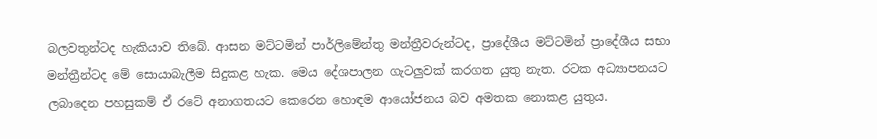බලවතුන්ටද හැකියාව තිබේ. ආසන මට්ටමින් පාර්ලිමේන්තු මන්ත්‍රීවරුන්ටද, ප්‍රාදේශීය මට්ටමින් ප්‍රාදේශීය සභා මන්ත්‍රීන්ටද මේ සොයාබැලීම සිදුකළ හැක. මෙය දේශපාලන ගැටලු‍වක් කරගත යුතු නැත. රටක අධ්‍යාපනයට ලබාදෙන පහසුකම් ඒ රටේ අනාගතයට කෙරෙන හොඳම ආයෝජනය බව අමතක නොකළ යුතුය.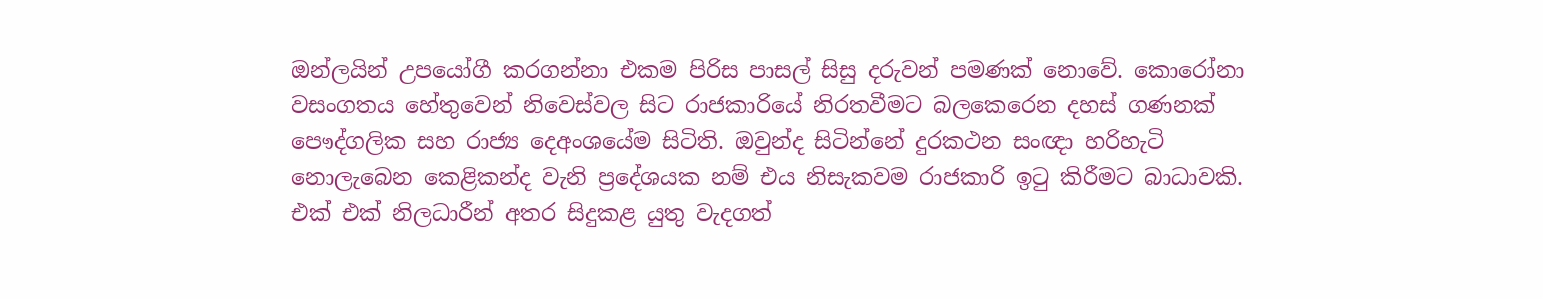ඔන්ලයින් උපයෝගී කරගන්නා එකම පිරිස පාසල් සිසු දරුවන් පමණක් නොවේ. කොරෝනා වසංගතය හේතුවෙන් නිවෙස්වල සිට රාජකාරියේ නිරතවීමට බලකෙරෙන දහස් ගණනක් පෞද්ගලික සහ රාජ්‍ය දෙඅංශයේම සිටිති. ඔවුන්ද සිටින්නේ දුරකථන සංඥා හරිහැටි නොලැබෙන කෙළිකන්ද වැනි ප්‍රදේශයක නම් එය නිසැකවම රාජකාරි ඉටු කිරීමට බාධාවකි. එක් එක් නිලධාරීන් අතර සිදුකළ යුතු වැදගත්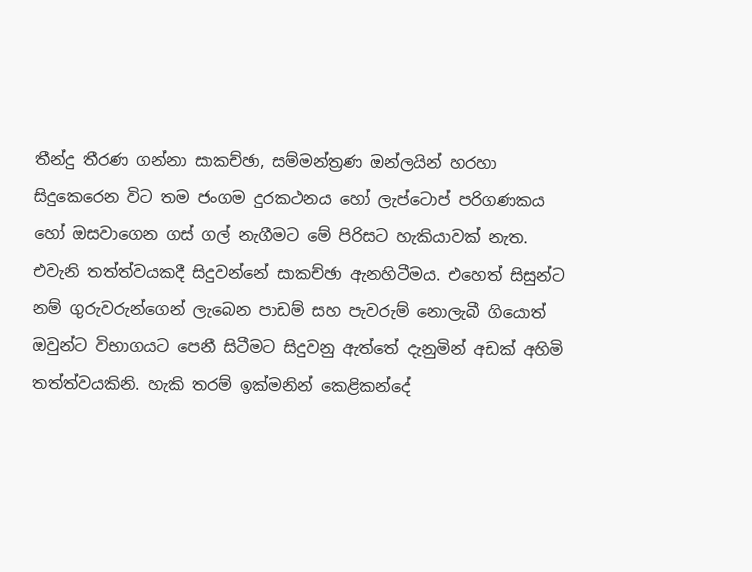තීන්දු තීරණ ගන්නා සාකච්ඡා, සම්මන්ත්‍රණ ඔන්ලයින් හරහා සිදුකෙරෙන විට තම ජංගම දුරකථනය හෝ ලැප්ටොප් පරිගණකය හෝ ඔසවාගෙන ගස් ගල් නැගීමට මේ පිරිසට හැකියාවක් නැත. එවැනි තත්ත්වයකදී සිදුවන්නේ සාකච්ඡා ඇනහිටීමය. එහෙත් සිසුන්ට නම් ගුරුවරුන්ගෙන් ලැබෙන පාඩම් සහ පැවරුම් නොලැබී ගියොත් ඔවුන්ට විභාගයට පෙනී සිටීමට සිදුවනු ඇත්තේ දැනුමින් අඩක් අහිමි තත්ත්වයකිනි. හැකි තරම් ඉක්මනින් කෙළිකන්දේ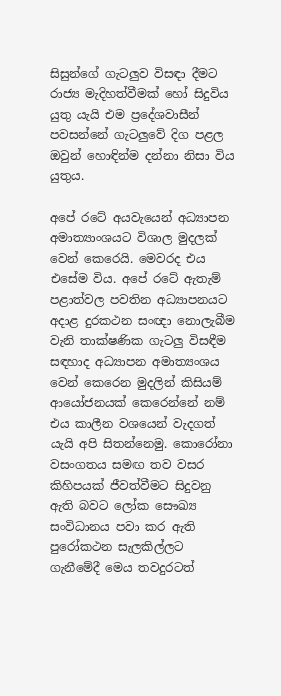සිසුන්ගේ ගැටලු‍ව විසඳා දීමට රාජ්‍ය මැදිහත්වීමක් හෝ සිදුවිය යුතු යැයි එම ප්‍රදේශවාසීන්  පවසන්නේ ගැටලු‍වේ දිග පළල ඔවුන් හොඳින්ම දන්නා නිසා විය යුතුය.

අපේ රටේ අයවැයෙන් අධ්‍යාපන අමාත්‍යාංශයට විශාල මුදලක් වෙන් කෙරෙයි. මෙවරද එය එසේම විය. අපේ රටේ ඇතැම් පළාත්වල පවතින අධ්‍යාපනයට අදාළ දුරකථන සංඥා නොලැබීම වැනි තාක්ෂණික ගැටලු‍ විසඳීම සඳහාද අධ්‍යාපන අමාත්‍යංශය වෙන් කෙරෙන මුදලින් කිසියම් ආයෝජනයක් කෙරෙන්නේ නම් එය කාලීන වශයෙන් වැදගත් යැයි අපි සිතන්නෙමු. කොරෝනා වසංගතය සමඟ තව වසර කිහිපයක් ජීවත්වීමට සිදුවනු ඇති බවට ලෝක සෞඛ්‍ය සංවිධානය පවා කර ඇති පුරෝකථන සැලකිල්ලට ගැනීමේදී මෙය තවදුරටත්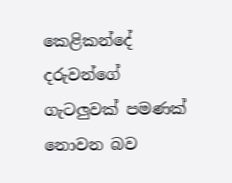කෙළිකන්දේ දරුවන්ගේ ගැටලු‍වක් පමණක් නොවන බව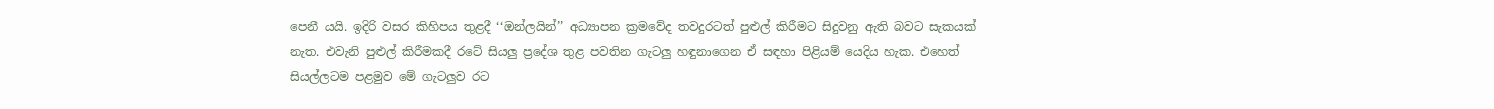පෙනී යයි. ඉදිරි වසර කිහිපය තුළදී ‘‘ඔන්ලයින්’’ අධ්‍යාපන ක්‍රමවේද තවදුරටත් පුළුල් කිරීමට සිදුවනු ඇති බවට සැකයක් නැත. එවැනි පුළුල් කිරීමකදී රටේ සියලු‍ ප්‍රදේශ තුළ පවතින ගැටලු‍ හඳුනාගෙන ඒ සඳහා පිළියම් යෙදිය හැක. එහෙත් සියල්ලටම පළමුව මේ ගැටලු‍ව රට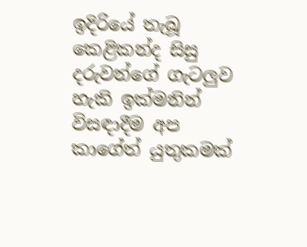ඉදිරියේ තැබූ කෙළිකන්ද සිසු දරුවන්ගේ ගැටලු‍ව හැකි ඉක්මනින් විසඳාදීම අප කාගේත් යුතුකමක්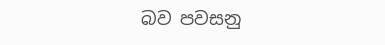බව පවසනු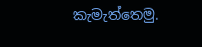කැමැත්තෙමු.